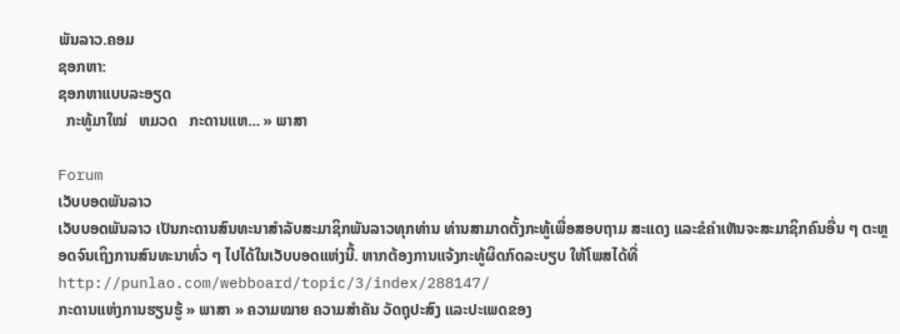ພັນລາວ.ຄອມ
ຊອກຫາ:
ຊອກຫາແບບລະອຽດ
  ກະທູ້ມາໃໝ່   ຫມວດ   ກະດານແຫ... » ພາສາ

Forum
ເວັບບອດພັນລາວ
ເວັບບອດພັນລາວ ເປັນກະດານສົນທະນາສຳລັບສະມາຊິກພັນລາວທຸກທ່ານ ທ່ານສາມາດຕັ້ງກະທູ້ເພື່ອສອບຖາມ ສະແດງ ແລະຂໍຄຳເຫັນຈະສະມາຊິກຄົນອື່ນ ໆ ຕະຫຼອດຈົນເຖິງການສົນທະນາທົ່ວ ໆ ໄປໄດ້ໃນເວັບບອດແຫ່ງນີ້. ຫາກຕ້ອງການແຈ້ງກະທູ້ຜິດກົດລະບຽບ ໃຫ້ໂພສໄດ້ທີ່ http://punlao.com/webboard/topic/3/index/288147/
ກະດານແຫ່ງການຮຽນຮູ້ » ພາສາ » ຄວາມໝາຍ ຄວາມສຳຄັນ ວັດຖຸປະສົງ ແລະປະເພດຂອງ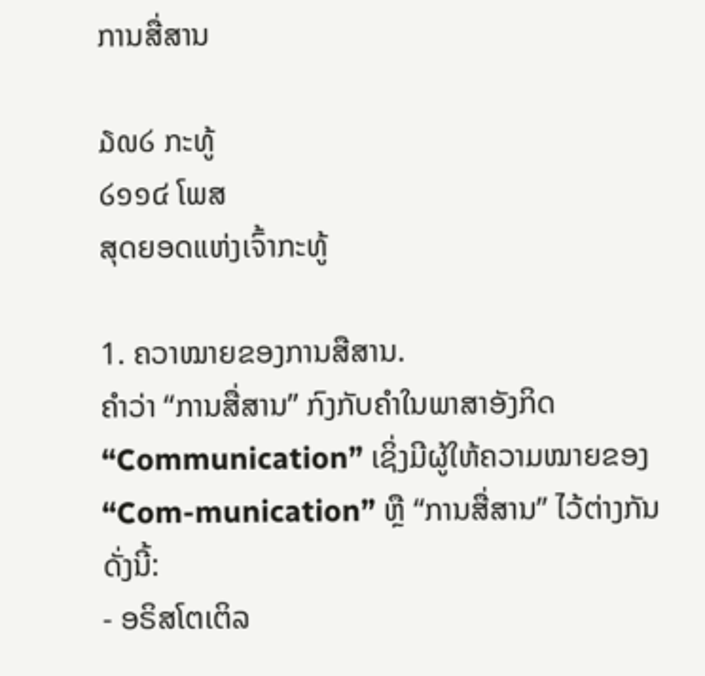ການສື່ສານ

໓໙໒ ກະທູ້
໒໑໑໔ ໂພສ
ສຸດຍອດແຫ່ງເຈົ້າກະທູ້

1. ຄວາໝາຍຂອງການສືສານ.
ຄຳວ່າ “ການສື່ສານ” ກົງກັບຄຳໃນພາສາອັງກິດ “Communication” ເຊິ່ງມີຜູ້ໃຫ້ຄວາມໝາຍຂອງ “Com-munication” ຫຼື “ການສື່ສານ” ໄວ້ຕ່າງກັນ ດັ່ງນີ້:
- ອຣິສໂຕເຕິລ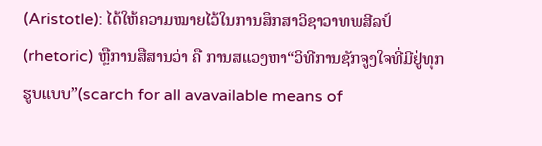(Aristotle): ໄດ້ໃຫ້ຄວາມໝາຍໄວ້ໃນການສຶກສາວິຊາວາທພສີລປ໌(rhetoric) ຫຼືການສືສານວ່າ ຄື ການສແວງຫາ“ວິທີການຊັກຈູງໃຈທີ່ມີຢູ່ທຸກຮູບແບບ”(scarch for all avavailable means of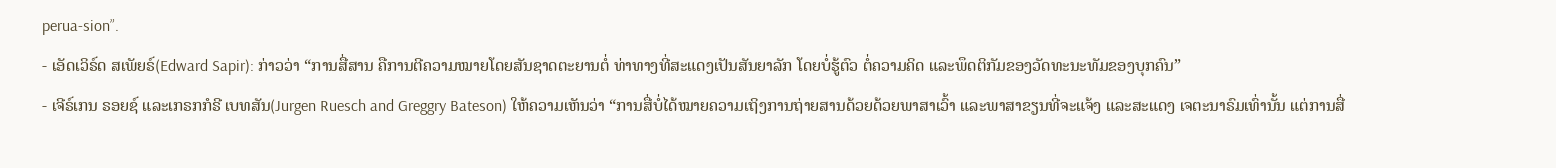perua-sion”.
- ເອັດເວິຣ໌ດ ສເພັຍຣ໌(Edward Sapir): ກ່າວວ່າ “ການສື່ສານ ຄືການຕີຄວາມໝາຍໂດຍສັນຊາດຕະຍານຕໍ່ ທ່າທາງທີ່ສະແດງເປັນສັນຍາລັກ ໂດຍບໍ່ຮູ້ຕົວ ຕໍ່ຄວາມຄິດ ແລະພຶດຕິກັມຂອງວັດທະນະທັມຂອງບຸກຄົນ”
- ເຈີຣ໌ເກນ ຣອຍຊ໌ ແລະເກຣກກໍຣີ ເບທສັນ(Jurgen Ruesch and Greggry Bateson) ໃຫ້ຄວາມເຫັນວ່າ “ການສື່ບໍ່ໄດ້ໝາຍຄວາມເຖິງການຖ່າຍສານດ້ວຍດ້ວຍພາສາເວົ້າ ແລະພາສາຂຽນທີ່ຈະແຈ້ງ ແລະສະແດງ ເຈຕະນາຣົມເທົ່ານັ້ນ ແຕ່ການສື່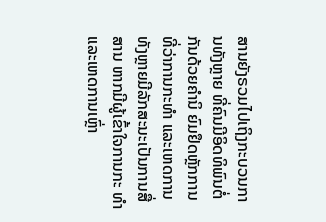ສານຍັງຣວມໄປເຖິງກະບວນການທັງຫຼາຍ ທີ່ຄົນມີອິດທິພົນຕໍ່ກັນດ້ວຍຄຳນິ ຍົມຢຶດຫຼັກການທີ່ວ່າການກະທຳ ແລະເຫດການທັງຫຼາຍມີລັກສະນະເປັນການສື່ສານ ຫາກມີຜູ້ເຂົ້າໃຈການກະ ທຳ ແລະເຫດການເຫຼົ່າ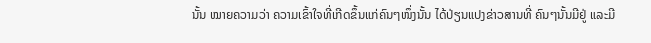ນັ້ນ ໝາຍຄວາມວ່າ ຄວາມເຂົ້າໃຈທີ່ເກີດຂຶ້ນແກ່ຄົນໆໜຶ່ງນັ້ນ ໄດ້ປ່ຽນແປງຂ່າວສານທີ່ ຄົນໆນັ້ນມີຢູ່ ແລະມີ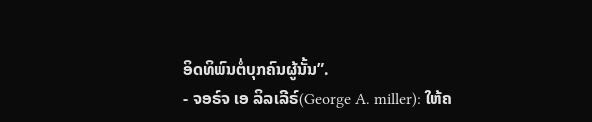ອິດທິພົນຕໍ່ບຸກຄົນຜູ້ນັ້ນ”.
- ຈອຣ໌ຈ ເອ ລິລເລີຣ໌(George A. miller): ໃຫ້ຄ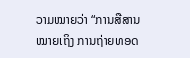ວາມໝາຍວ່າ “ການສືສານໝາຍເຖິງ ການຖ່າຍທອດ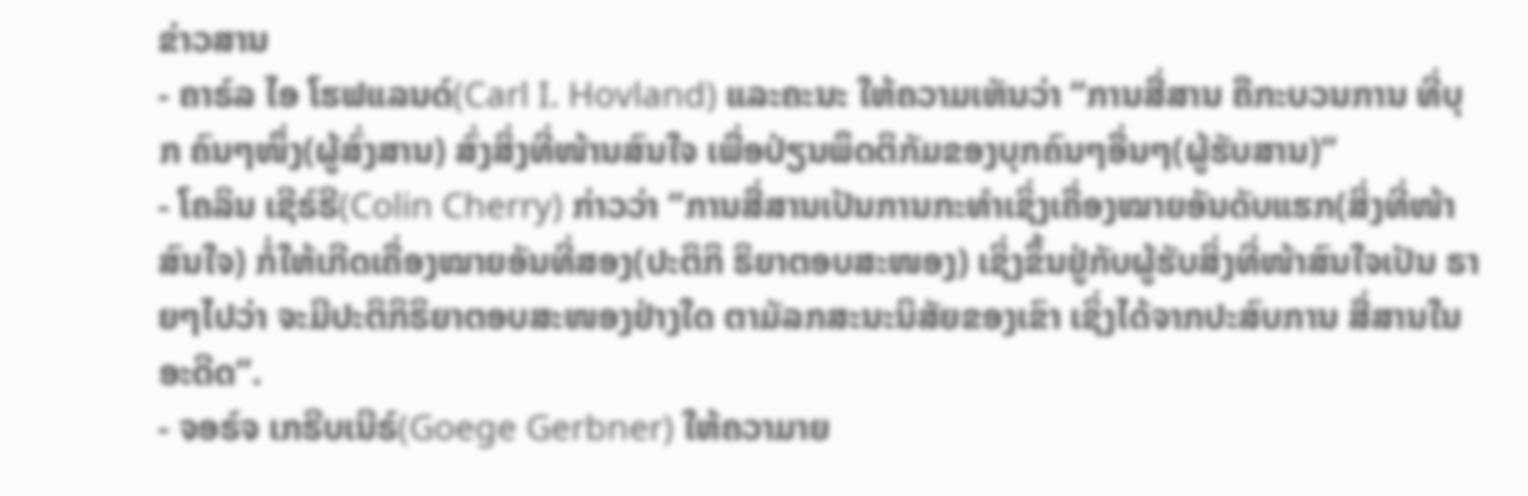ຂ່າວສານ
- ຄາຣ໌ລ ໄອ ໂຮຟແລນດ໌(Carl I. Hovland) ແລະຄະນະ ໃຫ້ຄວາມເຫັນວ່າ “ການສື່ສານ ຄືກະບວນການ ທີ່ບຸກ ຄົນໆໜຶ່ງ(ຜູ້ສົ່ງສານ) ສົ່ງສິ່ງທີ່ໜ້ານສົນໃຈ ເພື່ອປ່ຽນພຶດຕິກັມຂອງບຸກຄົນໆອື່ນໆ(ຜູ້ຮັບສານ)”
- ໂຄລິນ ເຊີຣ໌ຣີ(Colin Cherry) ກ່າວວ່າ “ການສື່ສານເປັນການກະທຳເຊິ່ງເຄື່ອງໝາຍອັນດັບແຮກ(ສິ່ງທີ່ໜ້າ ສົນໃຈ) ກໍ່ໃຫ້ເກີດເຄື່ອງໝາຍອັນທີ່ສອງ(ປະຕິກິ ຣິຍາຕອບສະໜອງ) ເຊິ່ງຂຶ້ນຢູ່ກັບຜູ້ຮັບສິ່ງທີ່ໜ້າສົນໃຈເປັນ ຣາຍໆໄປວ່າ ຈະມີປະຕິກິຣິຍາຕອບສະໜອງຢ່າງໃດ ຕາມັລກສະນະນິສັຍຂອງເຂົາ ເຊິ່ງໄດ້ຈາກປະສົບການ ສື່ສານໃນອະດີດ”.
- ຈອຣ໌ຈ ເກຣີບເນີຣ໌(Goege Gerbner) ໃຫ້ຄວາມາຍ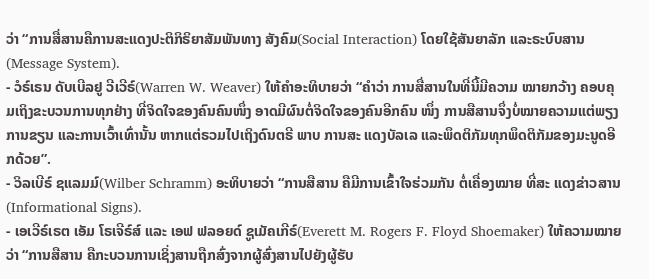ວ່າ “ການສື່ສານຄືການສະແດງປະຕິກິຣິຍາສັມພັນທາງ ສັງຄົມ(Social Interaction) ໂດຍໃຊ້ສັນຍາລັກ ແລະຣະບົບສານ(Message System).
- ວໍຣ໌ເຣນ ດັບເບີລຢູ ວີເວີຣ໌(Warren W. Weaver) ໃຫ້ຄຳອະທິບາຍວ່າ “ຄຳວ່າ ການສື່ສານໃນທີ່ນີ້ມີຄວາມ ໝາຍກວ້າງ ຄອບຄຸມເຖິງຂະບວນການທຸກຢ່າງ ທີ່ຈິດໃຈຂອງຄົນຄົນໜຶ່ງ ອາດມີຜົນຕໍ່ຈິດໃຈຂອງຄົນອີກຄົນ ໜຶ່ງ ການສືສານຈຶ່ງບໍ່ໝາຍຄວາມແຕ່ພຽງການຂຽນ ແລະການເວົ້າເທົ່ານັ້ນ ຫາກແຕ່ຣວມໄປເຖິງດົນຕຣີ ພາບ ການສະ ແດງບັລເລ ແລະພຶດຕິກັມທຸກພຶດຕິກັມຂອງມະນູດອີກດ້ວຍ”.
- ວິລເບີຣ໌ ຊແລມມ໌(Wilber Schramm) ອະທິບາຍວ່າ “ການສືສານ ຄືມີການເຂົ້າໃຈຮ່ວມກັນ ຕໍ່ເຄື່ອງໝາຍ ທີ່ສະ ແດງຂ່າວສານ (Informational Signs).
- ເອເວີຣ໌ເຣຕ ເອັມ ໂຣເຈີຣ໌ສ໌ ແລະ ເອຟ ຟລອຍດ໌ ຊູເມັຄເກີຣ໌(Everett M. Rogers F. Floyd Shoemaker) ໃຫ້ຄວາມໝາຍວ່າ “ການສືສານ ຄືກະບວນການເຊິ່ງສານຖືກສົ່ງຈາກຜູ້ສົ່ງສານໄປຍັງຜູ້ຮັບ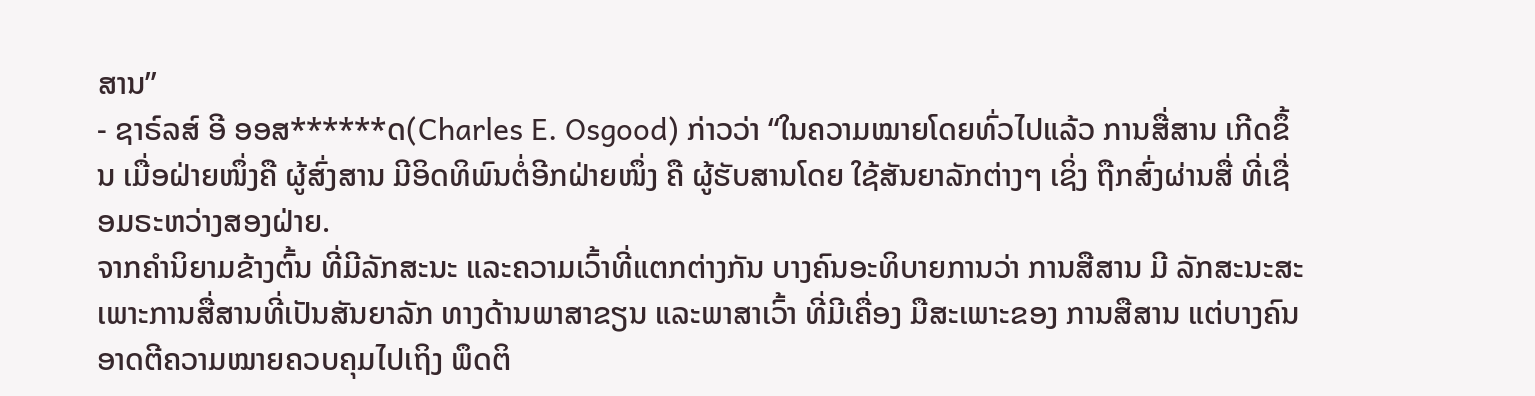ສານ”
- ຊາຣ໌ລສ໌ ອີ ອອສ******ດ(Charles E. Osgood) ກ່າວວ່າ “ໃນຄວາມໝາຍໂດຍທົ່ວໄປແລ້ວ ການສື່ສານ ເກີດຂຶ້ນ ເມື່ອຝ່າຍໜຶ່ງຄື ຜູ້ສົ່ງສານ ມີອິດທິພົນຕໍ່ອີກຝ່າຍໜຶ່ງ ຄື ຜູ້ຮັບສານໂດຍ ໃຊ້ສັນຍາລັກຕ່າງໆ ເຊິ່ງ ຖືກສົ່ງຜ່ານສື່ ທີ່ເຊື່ອມຣະຫວ່າງສອງຝ່າຍ.
ຈາກຄຳນິຍາມຂ້າງຕົ້ນ ທີ່ມີລັກສະນະ ແລະຄວາມເວົ້າທີ່ແຕກຕ່າງກັນ ບາງຄົນອະທິບາຍການວ່າ ການສືສານ ມີ ລັກສະນະສະເພາະການສື່ສານທີ່ເປັນສັນຍາລັກ ທາງດ້ານພາສາຂຽນ ແລະພາສາເວົ້າ ທີ່ມີເຄື່ອງ ມືສະເພາະຂອງ ການສືສານ ແຕ່ບາງຄົນອາດຕີຄວາມໝາຍຄວບຄຸມໄປເຖິງ ພຶດຕິ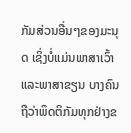ກັມສ່ວນອື່ນໆຂອງມະນຸດ ເຊິ່ງບໍ່ແມ່ນພາສາເວົ້າ ແລະພາສາຂຽນ ບາງຄົນຖືວ່າພຶດຕິກັມທຸກຢ່າງຂ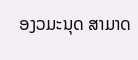ອງວມະນຸດ ສາມາດ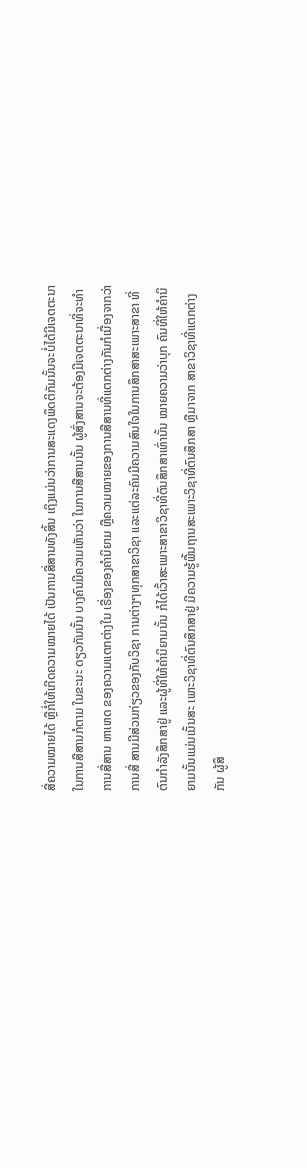ສື່ຄວາມໝາຍໄດ້ ຫຼືກໍ່ໃຫ້ເກີດຄວາມໝາຍໄດ້ ເປັນການສື່ສານທັງສິ້ນ ເຖິງແມ່ນວ່າການສະແດງພຶດຕິກັມນັ້ນຈະບໍ່ໄດ້ມີເຈຕຕະນາໃນການສືສານກໍຕາມ ໃນຂະນະ ດຽວກັນນັ້ນ ບາງຄົນມີຄວາມເຫັນວ່າ ໃນການສືສານນັ້ນ ຜູ້ສົ່ງສານຈະຕ້ອງມີເຈຕຕະນາທີ່ຈະທຳການສື່ສານ ຫາເຫດ ຂອງຄວາມແຕກຕ່າງໃນ ເຣື່ອງຂອງຄຳນິຍາມ ຫຼືຄວາມໝາຍຂອງການສືສານທີ່ແຕກຕ່າງກັນກໍເນື່ອງຈາກວ່າ ການສື່ ສານມີສ່ວນກ່ຽວຂອງກັບວິຊາ ການຕ່າງໆທຸກສາຂາວິຊາ ແລະແຕ່ລະຄົນມີຄວາມສົນໃຈໃນການສຶກສາສະເພາະສາຂາ ທີ່ຕົນກຳລັງສຶກສາຢູ່ ແລະຜູ້ທີ່ໃຫ້ຄຳນິຍາມນັ້ນ ກໍໄດ້ເວົ້າສະເພາະສາຂາວິຊາທີ່ຕົນສຶກສາເທົ່ານັ້ນ ໝາຍຄວາມວ່າບຸກ ຄົນທີ່ໃຫ້ຄຳນິຍາມນັ້ນແມ່ນເນັ້ນສະ ເພາະວິຊາທີ່ຕົນສຶກສາຢູ່ ມີຄວາມຮູ້ພື້ນຖານສະເພາະວິຊາທີ່ຕົນສຶກສາ ຫຼືມາຈາກ ສາຂາວິຊາທີ່ແຕກຕ່າງກັນ ຜູ້ສຶ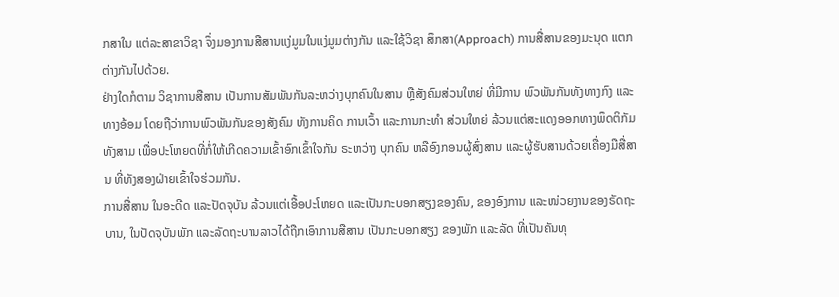ກສາໃນ ແຕ່ລະສາຂາວິຊາ ຈຶ່ງມອງການສືສານແງ່ມູມໃນແງ່ມູມຕ່າງກັນ ແລະໃຊ້ວິຊາ ສຶກສາ(Approach) ການສື່ສານຂອງມະນຸດ ແຕກຕ່າງກັນໄປດ້ວຍ.
ຢ່າງໃດກໍຕາມ ວິຊາການສືສານ ເປັນການສັມພັນກັນລະຫວ່າງບຸກຄົນໃນສານ ຫຼືສັງຄົມສ່ວນໃຫຍ່ ທີ່ມີການ ພົວພັນກັນທັງທາງກົງ ແລະທາງອ້ອມ ໂດຍຖືວ່າການພົວພັນກັນຂອງສັງຄົມ ທັງການຄິດ ການເວົ້າ ແລະການກະທຳ ສ່ວນໃຫຍ່ ລ້ວນແຕ່ສະແດງອອກທາງພຶດຕິກັມທັງສາມ ເພື່ອປະໂຫຍດທີ່ກໍ່ໃຫ້ເກີດຄວາມເຂົ້າອົກເຂົ້າໃຈກັນ ຣະຫວ່າງ ບຸກຄົນ ຫລືອົງກອນຜູ້ສົ່ງສານ ແລະຜູ້ຮັບສານດ້ວຍເຄື່ອງມືສື່ສານ ທີ່ທັງສອງຝ່າຍເຂົ້າໃຈຮ່ວມກັນ.
ການສື່ສານ ໃນອະດີດ ແລະປັດຈຸບັນ ລ້ວນແຕ່ເອື້ອປະໂຫຍດ ແລະເປັນກະບອກສຽງຂອງຄົນ, ຂອງອົງການ ແລະໜ່ວຍງານຂອງຣັດຖະບານ, ໃນປັດຈຸບັນພັກ ແລະລັດຖະບານລາວໄດ້ຖືກເອົາການສືສານ ເປັນກະບອກສຽງ ຂອງພັກ ແລະລັດ ທີ່ເປັນຄັນທຸ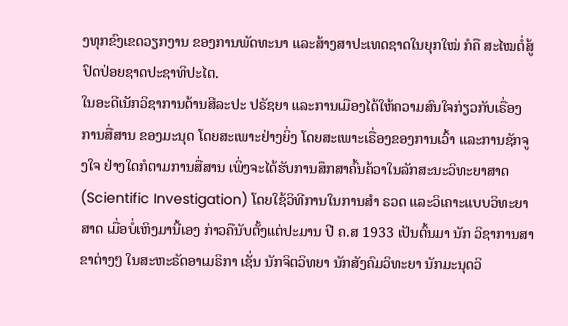ງທຸກຂົງເຂດວຽກງານ ຂອງການພັດທະນາ ແລະສ້າງສາປະເທດຊາດໃນຍຸກໃໝ່ ກໍຄື ສະໄໝຕໍ່ສູ້ປົດປ່ອຍຊາດປະຊາທິປະໄຕ.
ໃນອະດີເນັກວິຊາການດ້ານສີລະປະ ປຣັຊຍາ ແລະການເມືອງໄດ້ໃຫ້ຄວາມສົນໃຈກ່ຽວກັບເຣື່ອງການສື່ສານ ຂອງມະນຸດ ໂດຍສະເພາະຢ່າງຍິ່ງ ໂດຍສະເພາະເຣື່ອງຂອງການເວົ້າ ແລະການຊັກຈູງໃຈ ຢ່າງໃດກໍຕາມການສື່ສານ ເພິ່ງຈະໄດ້ຮັບການສຶກສາຄົ້ນຄ້ວາໃນລັກສະນະວິທະຍາສາດ(Scientific Investigation) ໂດຍໃຊ້ວິທີການໃນການສຳ ຣວດ ແລະວິເຄາະແບບວິທະຍາສາດ ເມື່ອບໍ່ເຫິງມານີ້ເອງ ກ່າວຄືນັບຕັ້ງແຕ່ປະມານ ປີ ຄ.ສ 1933 ເປັນຕົ້ນມາ ນັກ ວິຊາການສາຂາຕ່າງໆ ໃນສະຫະຣັດອາເມຣິກາ ເຊັ່ນ ນັກຈິຕວິທຍາ ນັກສັງຄົມວິທະຍາ ນັກມະນຸດວິ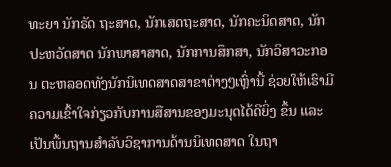ທະຍາ ນັກຣັດ ຖະສາດ, ນັກເສດຖະສາດ, ນັກຄະນິດສາດ, ນັກປະຫວັດສາດ ນັກພາສາສາດ, ນັກການສຶກສາ, ນັກວິສາວະກອນ ຕະຫລອດທັງນັກນິເທດສາດສາຂາຕ່າງໆເຫຼົ່ານີ້ ຊ່ວຍໃຫ້ເຮົາມີຄວາມເຂົ້າໃຈກ່ຽວກັບການສືສານຂອງມະນຸດໄດ້ດີຍິ່ງ ຂຶ້ນ ແລະເປັນພື້ນຖານສຳລັບວິຊາການດ້ານນິເທດສາດ ໃນຖາ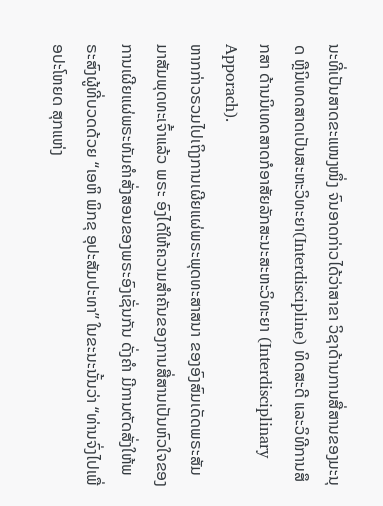ນະທີ່ເປັນສາດຂະແໜງໜຶ່ງ ຈົນອາດກ່າວໄດ້ວ່າສາຂາ ວິຊາດ້ານການສື່ສານຂອງມະນຸດ ຫຼືນິເທດສາດເປັນສະຫະວິທະຍາ(Interdiscipline) ທິດສະດີ ແລະວິທີການສຶກສາ ດ້ານນິເທດສາດກໍອາສັຍລັກສະນະສະຫະວິທະຍາ (Interdisciplinary Apporach).
ຫາກກ່າວຣວມໄປເຖິງການເຜີຍແຜ່ພຣະພຸດທະສາສນາ ຂອງອົງສົມເດັດພຣະສັມມາສັມພຸດທະເຈົ້າແລ້ວ ພຣະ ອົງໄດ້ໃຫ້ຄວາມສໍາຄັນຂອງການສື່ສານເປັນຫົວໃຈຂອງການເຜີຍແຜ່ພຣະທັມຄໍາສັ່ງສອນຂອງພຣະອົງເຊັ່ນກັນ ດັ່ງຄໍາ ມີການຕັດສັ່ງໃຫ້ພຣະສົງຜູ້ທີ່ບວດດ້ວຍ “ເອຫິ ພິກຂຸ ອຸປະສັມປະທາ” ໃນຂະນະນັ້ນວ່າ “ທ່ານຈົ່ງໄປເພື່ອປະໂຫຍດ ສຸກແຫ່ງ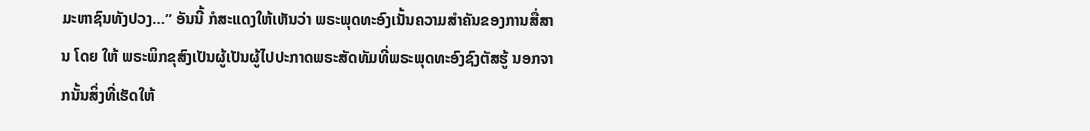ມະຫາຊົນທັງປວງ…” ອັນນີ້ ກໍສະແດງໃຫ້ເຫັນວ່າ ພຣະພຸດທະອົງເນັ້ນຄວາມສໍາຄັນຂອງການສື່ສານ ໂດຍ ໃຫ້ ພຣະພິກຂຸສົງເປັນຜູ້ເປັນຜູ້ໄປປະກາດພຣະສັດທັມທີ່ພຣະພຸດທະອົງຊົງຕັສຮູ້ ນອກຈາກນັ້ນສິ່ງທີ່ເຮັດໃຫ້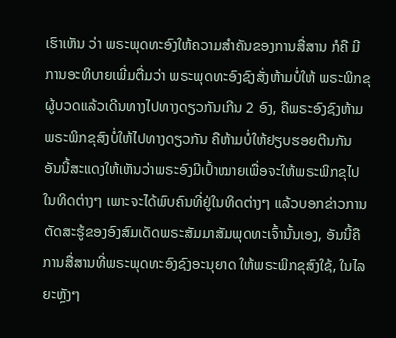ເຮົາເຫັນ ວ່າ ພຣະພຸດທະອົງໃຫ້ຄວາມສໍາຄັນຂອງການສື່ສານ ກໍຄື ມີການອະທິບາຍເພີ່ມຕື່ມວ່າ ພຣະພຸດທະອົງຊົງສັ່ງຫ້າມບໍ່ໃຫ້ ພຣະພິກຂຸຜູ້ບວດແລ້ວເດີນທາງໄປທາງດຽວກັນເກີນ 2 ອົງ, ຄືພຣະອົງຊົງຫ້າມພຣະພິກຂຸສົງບໍ່ໃຫ້ໄປທາງດຽວກັນ ຄືຫ້າມບໍ່ໃຫ້ຢຽບຮອຍຕີນກັນ ອັນນີ້ສະແດງໃຫ້ເຫັນວ່າພຣະອົງມີເປົ້າໝາຍເພື່ອຈະໃຫ້ພຣະພິກຂຸໄປໃນທິດຕ່າງໆ ເພາະຈະໄດ້ພົບຄົນທີ່ຢູ່ໃນທິດຕ່າງໆ ແລ້ວບອກຂ່າວການຕັດສະຮູ້ຂອງອົງສົມເດັດພຣະສັມມາສັມພຸດທະເຈົ້ານັ້ນເອງ, ອັນນີ້ຄືການສື່ສານທີ່ພຣະພຸດທະອົງຊົງອະນຸຍາດ ໃຫ້ພຣະພິກຂຸສົງໃຊ້, ໃນໄລຍະຫຼັງໆ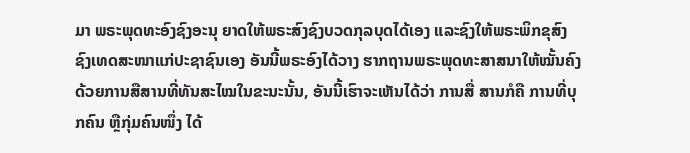ມາ ພຣະພຸດທະອົງຊົງອະນຸ ຍາດໃຫ້ພຣະສົງຊົງບວດກຸລບຸດໄດ້ເອງ ແລະຊົງໃຫ້ພຣະພິກຂຸສົງຊົງເທດສະໜາແກ່ປະຊາຊົນເອງ ອັນນີ້ພຣະອົງໄດ້ວາງ ຮາກຖານພຣະພຸດທະສາສນາໃຫ້ໝັ້ນຄົງ ດ້ວຍການສືສານທີ່ທັນສະໄໝໃນຂະນະນັ້ນ, ອັນນີ້ເຮົາຈະເຫັນໄດ້ວ່າ ການສື່ ສານກໍຄື ການທີ່ບຸກຄົນ ຫຼືກຸ່ມຄົນໜຶ່ງ ໄດ້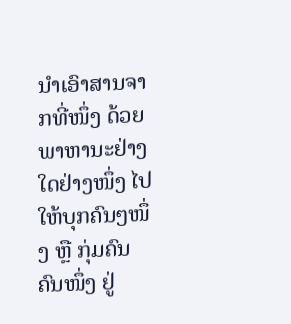ນຳເອົາສານຈາກທີ່ໜຶ່ງ ດ້ວຍພາຫານະຢ່າງໃດຢ່າງໜຶ່ງ ໄປໃຫ້ບຸກຄົນໆໜຶ່ງ ຫຼື ກຸ່ມຄົນຄົນໜຶ່ງ ຢູ່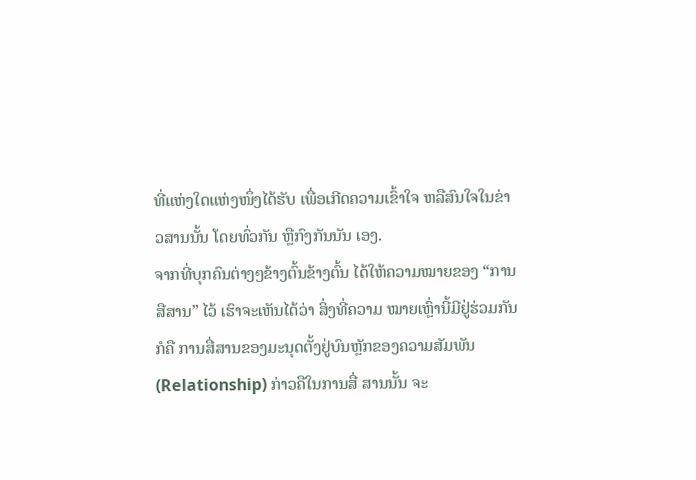ທີ່ແຫ່ງໃດແຫ່ງໜຶ່ງໄດ້ຮັບ ເພື່ອເກີດຄວາມເຂົ້າໃຈ ຫລືສົນໃຈໃນຂ່າວສານນັ້ນ ໂດຍທົ່ວກັນ ຫຼືກົງກັນນັນ ເອງ.
ຈາກທີ່ບຸກຄົນຕ່າງໆຂ້າງຕົ້ນຂ້າງຕົ້ນ ໄດ້ໃຫ້ຄວາມໝາຍຂອງ “ການສືສານ” ໄວ້ ເຮົາຈະເຫັນໄດ້ວ່າ ສິ່ງທີ່ຄວາມ ໝາຍເຫຼົ່ານີ້ມີຢູ່ຮ່ວມກັນກໍຄື ການສື່ສານຂອງມະນຸດຕັ້ງຢູ່ບົນຫຼັກຂອງຄວາມສັມພັນ(Relationship) ກ່າວຄືໃນການສື່ ສານນັ້ນ ຈະ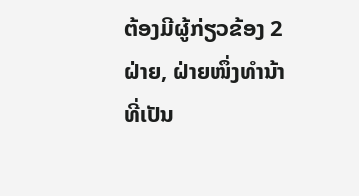ຕ້ອງມີຜູ້ກ່ຽວຂ້ອງ 2 ຝ່າຍ, ຝ່າຍໜຶ່ງທຳນ້າທີ່ເປັນ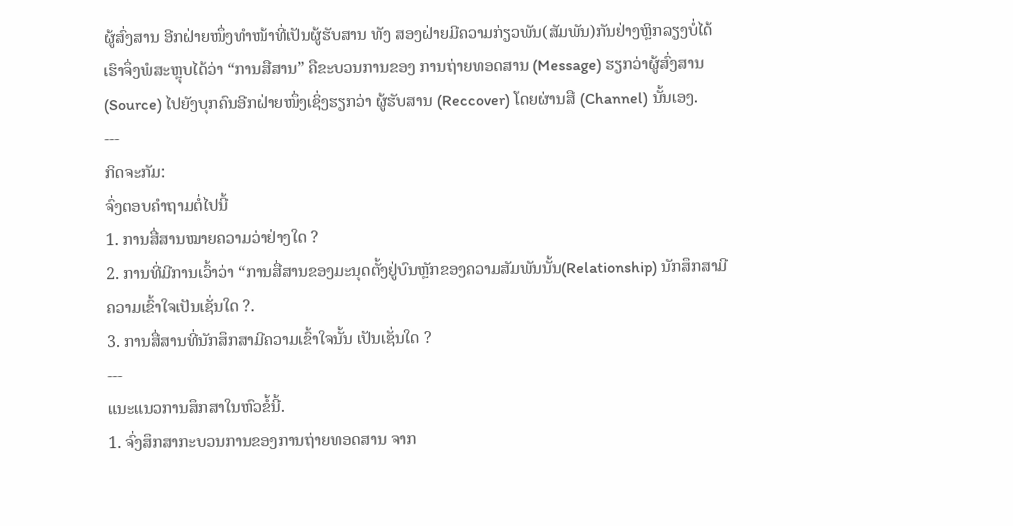ຜູ້ສົ່ງສານ ອີກຝ່າຍໜຶ່ງທຳໜ້າທີ່ເປັນຜູ້ຮັບສານ ທັງ ສອງຝ່າຍມີຄວາມກ່ຽວພັນ(ສັມພັນ)ກັນຢ່າງຫຼິກລຽງບໍ່ໄດ້ ເຮົາຈຶ່ງພໍສະຫຼຸບໄດ້ວ່າ “ການສືສານ” ຄືຂະບວນການຂອງ ການຖ່າຍທອດສານ (Message) ຮຽກວ່າຜູ້ສົ່ງສານ(Source) ໄປຍັງບຸກຄົນອີກຝ່າຍໜຶ່ງເຊິ່ງຮຽກວ່າ ຜູ້ຮັບສານ (Reccover) ໂດຍຜ່ານສື (Channel) ນັ້ນເອງ.
---
ກິດຈະກັມ:
ຈົ່ງຕອບຄຳຖາມຕໍ່ໄປນີ້
1. ການສື່ສານໝາຍຄວາມວ່າຢ່າງໃດ ?
2. ການທີ່ມີການເວົ້າວ່າ “ການສື່ສານຂອງມະນຸດຕັ້ງຢູ່ບົນຫຼັກຂອງຄວາມສັມພັນນັ້ນ(Relationship) ນັກສຶກສາມີຄວາມເຂົ້າໃຈເປັນເຊັ່ນໃດ ?.
3. ການສື່ສານທີ່ນັກສຶກສາມີຄວາມເຂົ້າໃຈນັ້ນ ເປັນເຊັ່ນໃດ ?
---
ແນະແນວການສຶກສາໃນຫົວຂໍ້ນີ້.
1. ຈົ່ງສຶກສາກະບວນການຂອງການຖ່າຍທອດສານ ຈາກ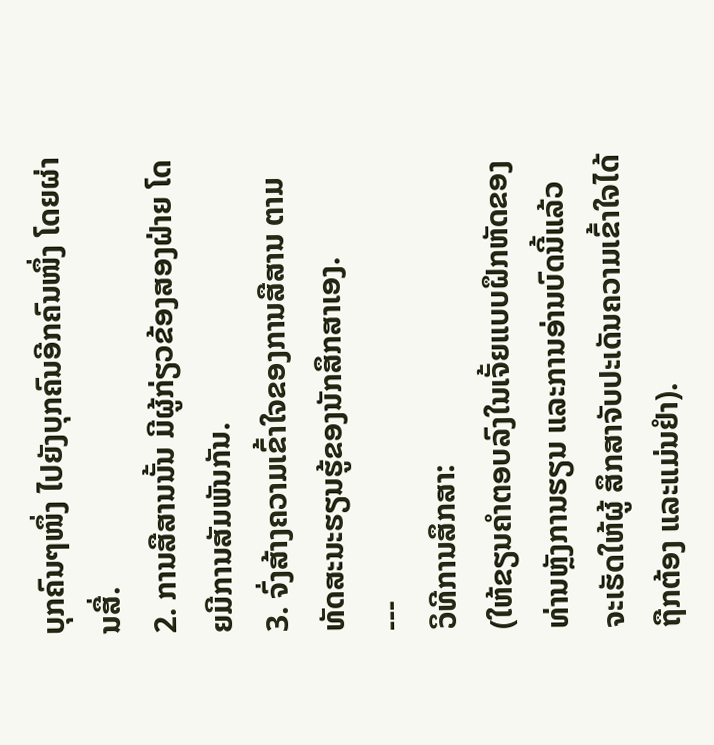ບຸກຄົນໆໜຶ່ງ ໄປຍັງບຸກຄົນອີກຄົນໜຶ່ງ ໂດຍຜ່ານສື່.
2. ການສືສານນັ້ນ ມີຜູ້ກ່ຽວຂ້ອງສອງຝ່າຍ ໂດຍມີການສັມພັນກັນ.
3. ຈົ່ງສ້າງຄວາມເຂົ້າໃຈຂອງການສືສານ ຕາມທັດສະນະຮຽນຮູ້ຂອງນັກສຶກສາເອງ.
---
ວິທີການສຶກສາ:
(ໃຫ້ຂຽນຄຳຕອບລົງໃນເຈັ້ຍແບບຝຶກຫັດຂອງທ່ານຫຼັງການຮຽນ ແລະການອ່ານບົດນີ້ແລ້ວ ຈະເຮັດໃຫ້ຜູ້ ສຶກສາຈັບປະເດັນຄວາມເຂົ້າໃຈໄດ້ຖືກຕ້ອງ ແລະແມ່ນຢຳ).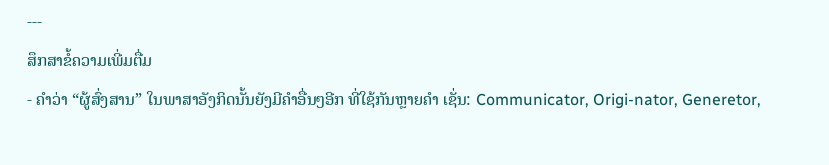---
ສຶກສາຂໍ້ຄວາມເພີ່ມຕື່ມ
- ຄຳວ່າ “ຜູ້ສົ່ງສານ” ໃນພາສາອັງກິດນັ້ນຍັງມີຄຳອື່ນໆອີກ ທີ່ໃຊ້ກັນຫຼາຍຄຳ ເຊັ່ນ: Communicator, Origi-nator, Generetor,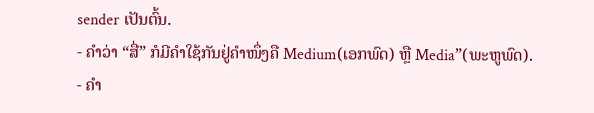sender ເປັນຕົ້ນ.
- ຄຳວ່າ “ສື່” ກໍມີຄຳໃຊ້ກັນຢູ່ຄຳໜຶ່ງຄື Medium(ເອກພົດ) ຫຼື Media”(ພະຫູພົດ).
- ຄຳ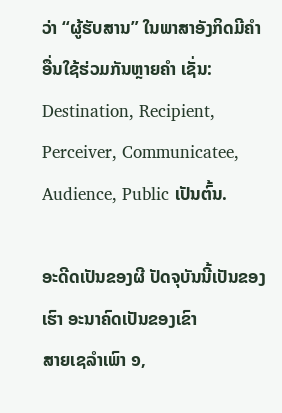ວ່າ “ຜູ້ຮັບສານ” ໃນພາສາອັງກິດມີຄຳອື່ນໃຊ້ຮ່ວມກັນຫຼາຍຄຳ ເຊັ່ນ: Destination, Recipient, Perceiver, Communicatee, Audience, Public ເປັນຕົ້ນ.

ອະດີດເປັນຂອງຜີ ປັດຈຸບັນນີ້ເປັນຂອງເຮົາ ອະນາຄົດເປັນຂອງເຂົາ
ສາຍເຊລຳເພົາ ໑,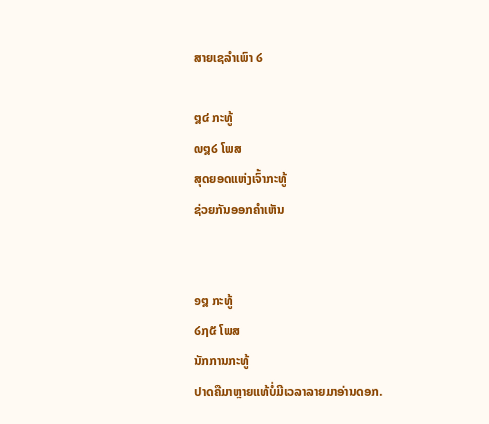ສາຍເຊລຳເພົາ ໒

໘໔ ກະທູ້
໙໘໒ ໂພສ
ສຸດຍອດແຫ່ງເຈົ້າກະທູ້
ຊ່ວຍກັນອອກຄຳເຫັນ


໑໘ ກະທູ້
໒໗໕ ໂພສ
ນັກການກະທູ້
ປາດຄືມາຫຼາຍແທ້ບໍ່ມີເວລາລາຍມາອ່ານດອກ.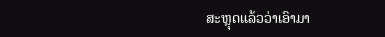ສະຫຼຸດແລ້ວວ່າເອົາມາ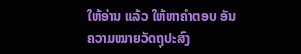ໃຫ້ອ່ານ ແລ້ວ ໃຫ້ຫາຄຳຕອບ ອັນຄວາມໝາຍວັດຖຸປະສົງ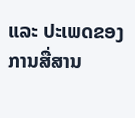ແລະ ປະເພດຂອງການສື່ສານ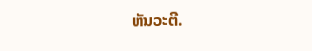ຫັນວະຕີ.